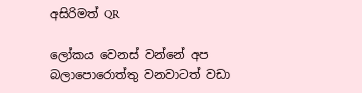අසිරිමත් QR

ලෝකය වෙනස් වන්නේ අප බලාපොරොත්තු වනවාටත් වඩා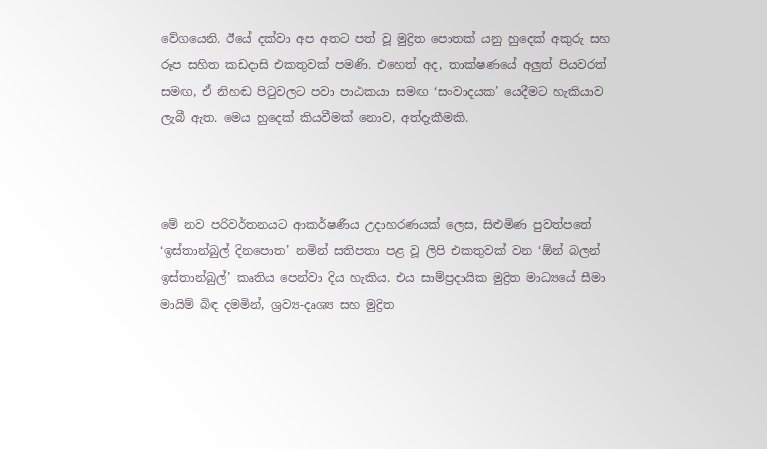වේගයෙනි. ඊයේ දක්වා අප අතට පත් වූ මුද්‍රිත පොතක් යනු හුදෙක් අකුරු සහ රූප සහිත කඩදාසි එකතුවක් පමණි. එහෙත් අද, තාක්ෂණයේ අලුත් පියවරත් සමඟ, ඒ නිහඬ පිටුවලට පවා පාඨකයා සමඟ ‘සංවාදයක’ යෙදීමට හැකියාව ලැබී ඇත. මෙය හුදෙක් කියවීමක් නොව, අත්දැකීමකි.



මේ නව පරිවර්තනයට ආකර්ෂණීය උදාහරණයක් ලෙස, සිළුමිණ පුවත්පතේ ‘ඉස්තාන්බුල් දිනපොත’ නමින් සතිපතා පළ වූ ලිපි එකතුවක් වන ‘ඕන් බලන් ඉස්තාන්බුල්’ කෘතිය පෙන්වා දිය හැකිය. එය සාම්ප්‍රදායික මුද්‍රිත මාධ්‍යයේ සීමා මායිම් බිඳ දමමින්, ශ්‍රව්‍ය-දෘශ්‍ය සහ මුද්‍රිත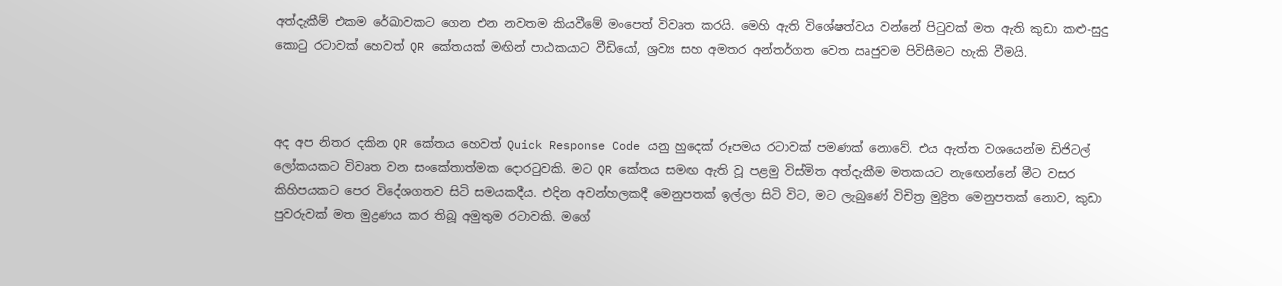අත්දැකීම් එකම රේඛාවකට ගෙන එන නවතම කියවීමේ මංපෙත් විවෘත කරයි. මෙහි ඇති විශේෂත්වය වන්නේ පිටුවක් මත ඇති කුඩා කළු-සුදු කොටු රටාවක් හෙවත් QR කේතයක් මඟින් පාඨකයාට වීඩියෝ, ශ්‍රව්‍ය සහ අමතර අන්තර්ගත වෙත ඍජුවම පිවිසීමට හැකි වීමයි.



අද අප නිතර දකින QR කේතය හෙවත් Quick Response Code යනු හුදෙක් රූපමය රටාවක් පමණක් නොවේ. එය ඇත්ත වශයෙන්ම ඩිජිටල් ලෝකයකට විවෘත වන සංකේතාත්මක දොරටුවකි. මට QR කේතය සමඟ ඇති වූ පළමු විස්මිත අත්දැකීම මතකයට නැඟෙන්නේ මීට වසර කිහිපයකට පෙර විදේශගතව සිටි සමයකදීය. එදින අවන්හලකදී මෙනුපතක් ඉල්ලා සිටි විට, මට ලැබුණේ විචිත්‍ර මුද්‍රිත මෙනුපතක් නොව, කුඩා පුවරුවක් මත මුද්‍රණය කර තිබූ අමුතුම රටාවකි. මගේ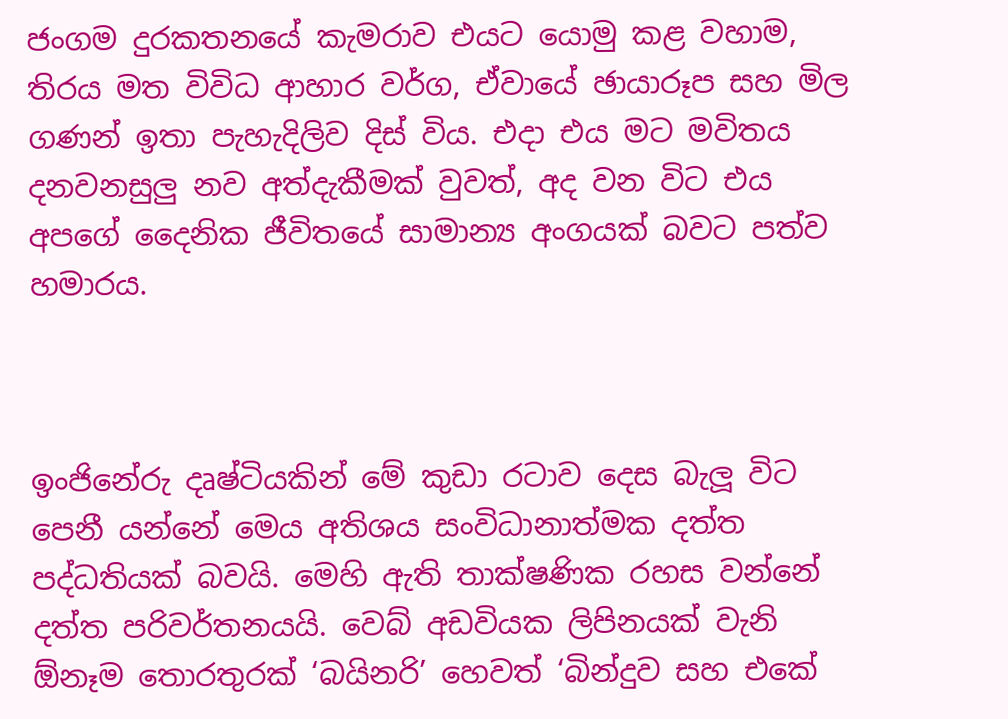ජංගම දුරකතනයේ කැමරාව එයට යොමු කළ වහාම, තිරය මත විවිධ ආහාර වර්ග, ඒවායේ ඡායාරූප සහ මිල ගණන් ඉතා පැහැදිලිව දිස් විය. එදා එය මට මවිතය දනවනසුලු නව අත්දැකීමක් වුවත්, අද වන විට එය අපගේ දෛනික ජීවිතයේ සාමාන්‍ය අංගයක් බවට පත්ව හමාරය.



ඉංජිනේරු දෘෂ්ටියකින් මේ කුඩා රටාව දෙස බැලූ විට පෙනී යන්නේ මෙය අතිශය සංවිධානාත්මක දත්ත පද්ධතියක් බවයි. මෙහි ඇති තාක්ෂණික රහස වන්නේ දත්ත පරිවර්තනයයි. වෙබ් අඩවියක ලිපිනයක් වැනි ඕනෑම තොරතුරක් ‘බයිනරි’ හෙවත් ‘බින්දුව සහ එකේ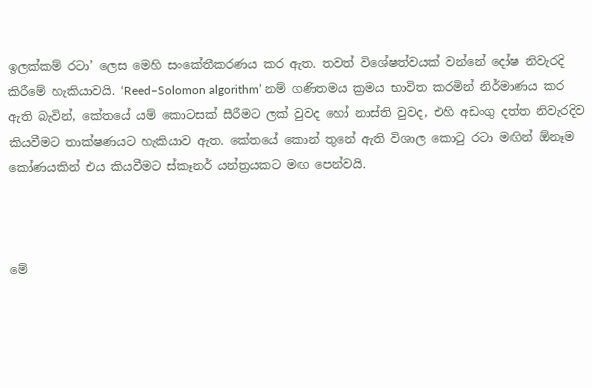ඉලක්කම් රටා’ ලෙස මෙහි සංකේතීකරණය කර ඇත. තවත් විශේෂත්වයක් වන්නේ දෝෂ නිවැරදි කිරීමේ හැකියාවයි. ‘Reed–Solomon algorithm’ නම් ගණිතමය ක්‍රමය භාවිත කරමින් නිර්මාණය කර ඇති බැවින්, කේතයේ යම් කොටසක් සීරීමට ලක් වුවද හෝ නාස්ති වුවද, එහි අඩංගු දත්ත නිවැරදිව කියවීමට තාක්ෂණයට හැකියාව ඇත. කේතයේ කොන් තුනේ ඇති විශාල කොටු රටා මඟින් ඕනෑම කෝණයකින් එය කියවීමට ස්කෑනර් යන්ත්‍රයකට මඟ පෙන්වයි.



මේ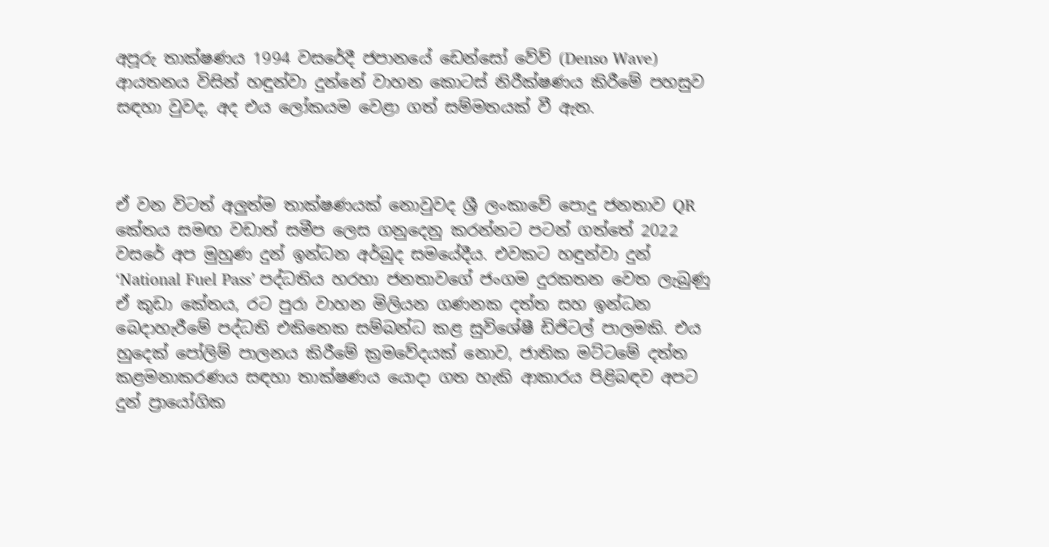අපූරු තාක්ෂණය 1994 වසරේදී ජපානයේ ඩෙන්සෝ වේව් (Denso Wave) ආයතනය විසින් හඳුන්වා දුන්නේ වාහන කොටස් නිරීක්ෂණය කිරීමේ පහසුව සඳහා වුවද, අද එය ලෝකයම වෙළා ගත් සම්මතයක් වී ඇත.



ඒ වන විටත් අලුත්ම තාක්ෂණයක් නොවුවද ශ්‍රී ලංකාවේ පොදු ජනතාව QR කේතය සමඟ වඩාත් සමීප ලෙස ගනුදෙනු කරන්නට පටන් ගත්තේ 2022 වසරේ අප මුහුණ දුන් ඉන්ධන අර්බුද සමයේදීය. එවකට හඳුන්වා දුන් ‘National Fuel Pass’ පද්ධතිය හරහා ජනතාවගේ ජංගම දුරකතන වෙත ලැබුණු ඒ කුඩා කේතය, රට පුරා වාහන මිලියන ගණනක දත්ත සහ ඉන්ධන බෙදාහැරීමේ පද්ධති එකිනෙක සම්බන්ධ කළ සුවිශේෂී ඩිජිටල් පාලමකි. එය හුදෙක් පෝලිම් පාලනය කිරීමේ ක්‍රමවේදයක් නොව, ජාතික මට්ටමේ දත්ත කළමනාකරණය සඳහා තාක්ෂණය යොදා ගත හැකි ආකාරය පිළිබඳව අපට දුන් ප්‍රායෝගික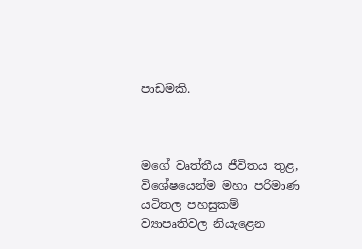පාඩමකි.



මගේ වෘත්තීය ජීවිතය තුළ, විශේෂයෙන්ම මහා පරිමාණ යටිතල පහසුකම් ව්‍යාපෘතිවල නියැළෙන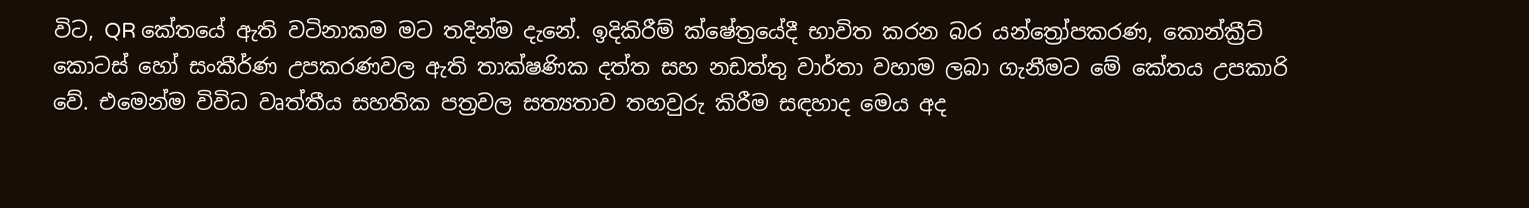විට, QR කේතයේ ඇති වටිනාකම මට තදින්ම දැනේ. ඉදිකිරීම් ක්ෂේත්‍රයේදී භාවිත කරන බර යන්ත්‍රෝපකරණ, කොන්ක්‍රීට් කොටස් හෝ සංකීර්ණ උපකරණවල ඇති තාක්ෂණික දත්ත සහ නඩත්තු වාර්තා වහාම ලබා ගැනීමට මේ කේතය උපකාරි වේ. එමෙන්ම විවිධ වෘත්තීය සහතික පත්‍රවල සත්‍යතාව තහවුරු කිරීම සඳහාද මෙය අද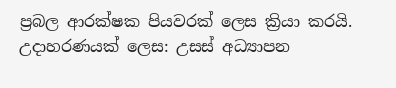ප්‍රබල ආරක්ෂක පියවරක් ලෙස ක්‍රියා කරයි. උදාහරණයක් ලෙස: උසස් අධ්‍යාපන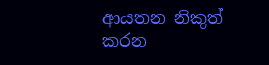ආයතන නිකුත් කරන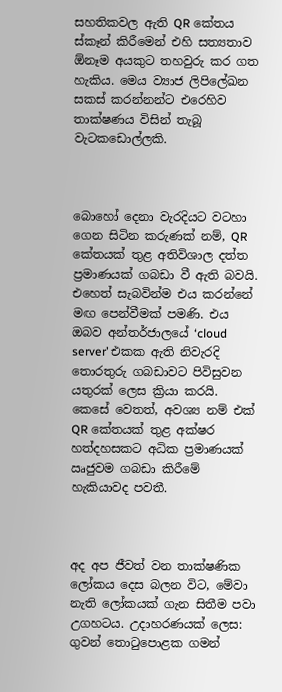සහතිකවල ඇති QR කේතය ස්කෑන් කිරීමෙන් එහි සත්‍යතාව ඕනෑම අයකුට තහවුරු කර ගත හැකිය. මෙය ව්‍යාජ ලිපිලේඛන සකස් කරන්නන්ට එරෙහිව තාක්ෂණය විසින් තැබූ වැටකඩොල්ලකි.



බොහෝ දෙනා වැරදියට වටහා ගෙන සිටින කරුණක් නම්, QR කේතයක් තුළ අතිවිශාල දත්ත ප්‍රමාණයක් ගබඩා වී ඇති බවයි. එහෙත් සැබවින්ම එය කරන්නේ මඟ පෙන්වීමක් පමණි. එය ඔබව අන්තර්ජාලයේ ‘cloud server’ එකක ඇති නිවැරදි තොරතුරු ගබඩාවට පිවිසුවන යතුරක් ලෙස ක්‍රියා කරයි. කෙසේ වෙතත්, අවශ්‍ය නම් එක් QR කේතයක් තුළ අක්ෂර හත්දහසකට අධික ප්‍රමාණයක් ඍජුවම ගබඩා කිරීමේ හැකියාවද පවතී.



අද අප ජීවත් වන තාක්ෂණික ලෝකය දෙස බලන විට, මේවා නැති ලෝකයක් ගැන සිතීම පවා උගහටය. උදාහරණයක් ලෙස: ගුවන් තොටුපොළක ගමන්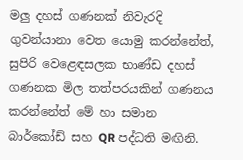මලු දහස් ගණනක් නිවැරදි ගුවන්යානා වෙත යොමු කරන්නේත්, සුපිරි වෙළෙඳසලක භාණ්ඩ දහස් ගණනක මිල තත්පරයකින් ගණනය කරන්නේත් මේ හා සමාන බාර්කෝඩ් සහ QR පද්ධති මඟිනි.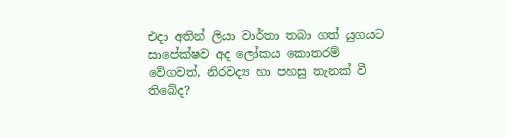එදා අතින් ලියා වාර්තා තබා ගත් යුගයට සාපේක්ෂව අද ලෝකය කොතරම් වේගවත්, නිරවද්‍ය හා පහසු තැනක් වී තිබේද?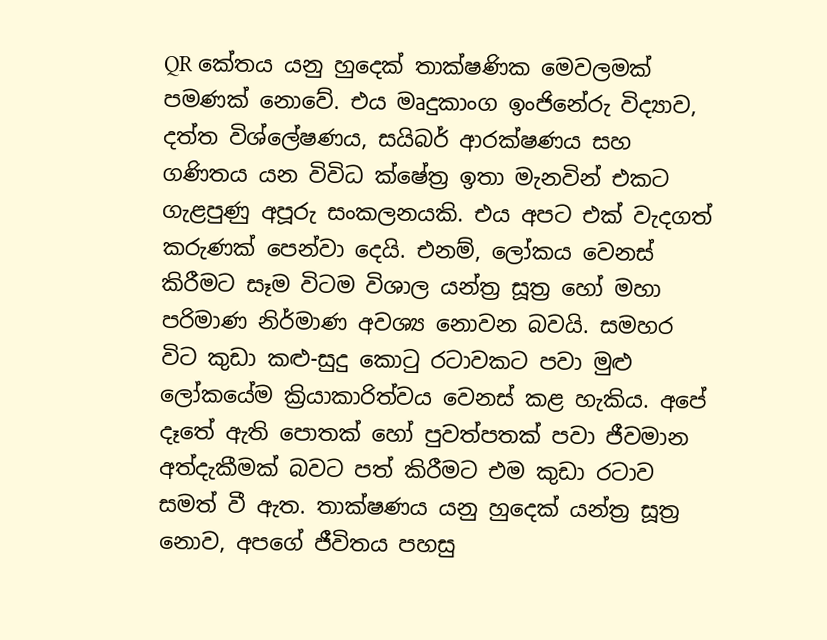QR කේතය යනු හුදෙක් තාක්ෂණික මෙවලමක් පමණක් නොවේ. එය මෘදුකාංග ඉංජිනේරු විද්‍යාව, දත්ත විශ්ලේෂණය, සයිබර් ආරක්ෂණය සහ ගණිතය යන විවිධ ක්ෂේත්‍ර ඉතා මැනවින් එකට ගැළපුණු අපූරු සංකලනයකි. එය අපට එක් වැදගත් කරුණක් පෙන්වා දෙයි. එනම්, ලෝකය වෙනස් කිරීමට සෑම විටම විශාල යන්ත්‍ර සූත්‍ර හෝ මහා පරිමාණ නිර්මාණ අවශ්‍ය නොවන බවයි. සමහර විට කුඩා කළු-සුදු කොටු රටාවකට පවා මුළු ලෝකයේම ක්‍රියාකාරිත්වය වෙනස් කළ හැකිය. අපේ දෑතේ ඇති පොතක් හෝ පුවත්පතක් පවා ජීවමාන අත්දැකීමක් බවට පත් කිරීමට එම කුඩා රටාව සමත් වී ඇත. තාක්ෂණය යනු හුදෙක් යන්ත්‍ර සූත්‍ර නොව, අපගේ ජීවිතය පහසු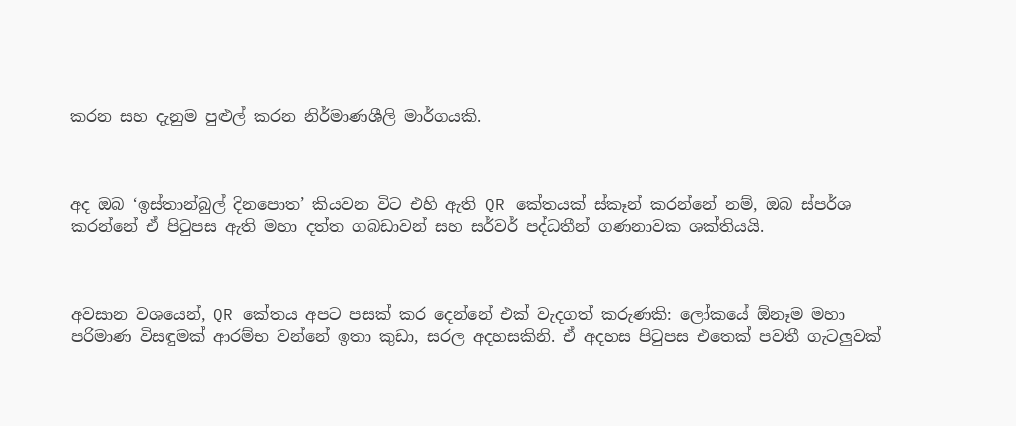කරන සහ දැනුම පුළුල් කරන නිර්මාණශීලි මාර්ගයකි.



අද ඔබ ‘ඉස්තාන්බුල් දිනපොත’ කියවන විට එහි ඇති QR කේතයක් ස්කෑන් කරන්නේ නම්, ඔබ ස්පර්ශ කරන්නේ ඒ පිටුපස ඇති මහා දත්ත ගබඩාවන් සහ සර්වර් පද්ධතීන් ගණනාවක ශක්තියයි.



අවසාන වශයෙන්, QR කේතය අපට පසක් කර දෙන්නේ එක් වැදගත් කරුණකි: ලෝකයේ ඕනෑම මහා පරිමාණ විසඳුමක් ආරම්භ වන්නේ ඉතා කුඩා, සරල අදහසකිනි. ඒ අදහස පිටුපස එතෙක් පවතී ගැටලුවක්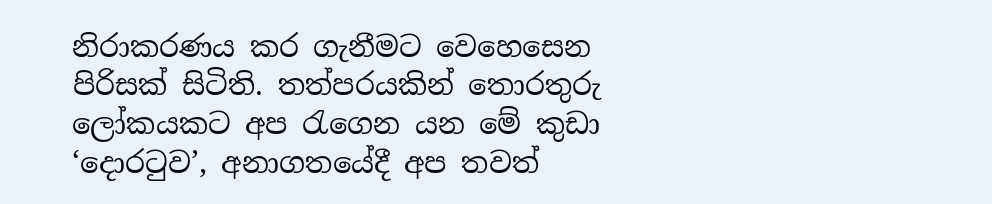නිරාකරණය කර ගැනීමට වෙහෙසෙන පිරිසක් සිටිති. තත්පරයකින් තොරතුරු ලෝකයකට අප රැගෙන යන මේ කුඩා ‘දොරටුව’, අනාගතයේදී අප තවත්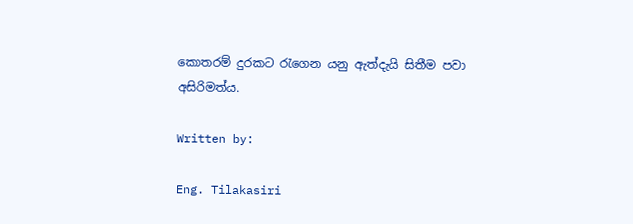කොතරම් දුරකට රැගෙන යනු ඇත්දැයි සිතීම පවා අසිරිමත්ය.

Written by:

Eng. Tilakasiri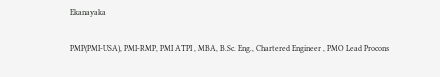Ekanayaka

PMP(PMI-USA), PMI-RMP, PMI ATPI , MBA, B.Sc. Eng., Chartered Engineer , PMO Lead Procons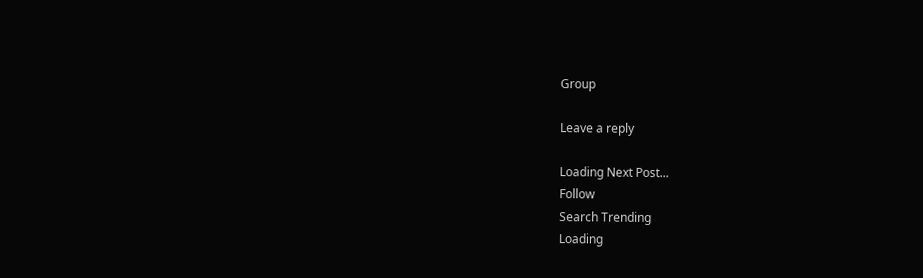Group

Leave a reply

Loading Next Post...
Follow
Search Trending
Loading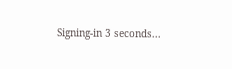Signing-in 3 seconds...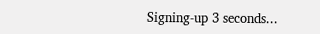Signing-up 3 seconds...